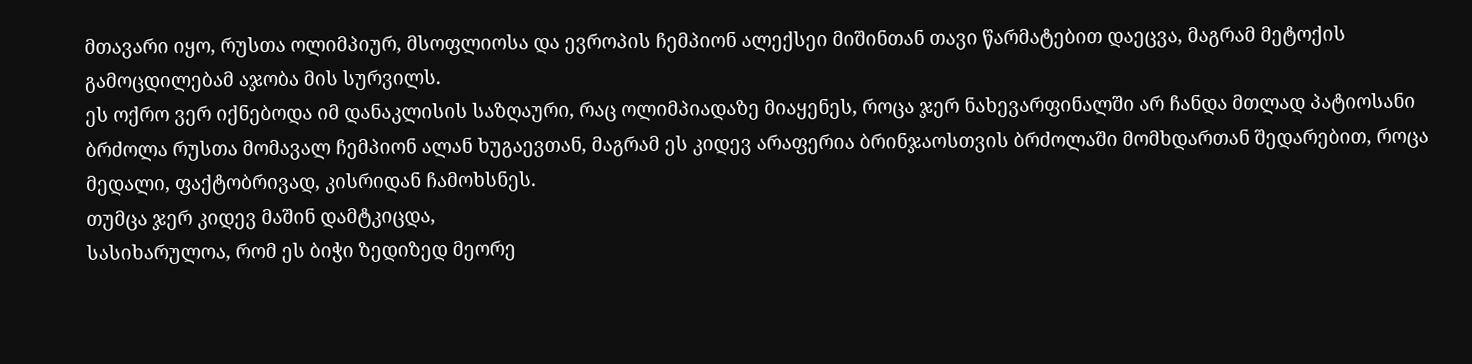მთავარი იყო, რუსთა ოლიმპიურ, მსოფლიოსა და ევროპის ჩემპიონ ალექსეი მიშინთან თავი წარმატებით დაეცვა, მაგრამ მეტოქის გამოცდილებამ აჯობა მის სურვილს.
ეს ოქრო ვერ იქნებოდა იმ დანაკლისის საზღაური, რაც ოლიმპიადაზე მიაყენეს, როცა ჯერ ნახევარფინალში არ ჩანდა მთლად პატიოსანი ბრძოლა რუსთა მომავალ ჩემპიონ ალან ხუგაევთან, მაგრამ ეს კიდევ არაფერია ბრინჯაოსთვის ბრძოლაში მომხდართან შედარებით, როცა მედალი, ფაქტობრივად, კისრიდან ჩამოხსნეს.
თუმცა ჯერ კიდევ მაშინ დამტკიცდა,
სასიხარულოა, რომ ეს ბიჭი ზედიზედ მეორე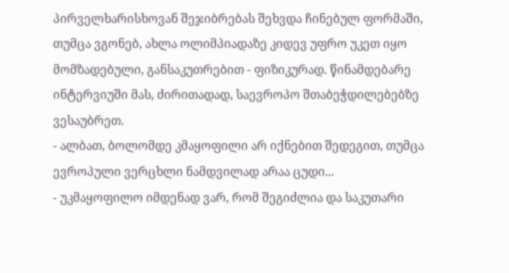პირველხარისხოვან შეჯიბრებას შეხვდა ჩინებულ ფორმაში, თუმცა ვგონებ, ახლა ოლიმპიადაზე კიდევ უფრო უკეთ იყო მომზადებული, განსაკუთრებით - ფიზიკურად. წინამდებარე ინტერვიუში მას, ძირითადად, საევროპო შთაბეჭდილებებზე ვესაუბრეთ.
- ალბათ, ბოლომდე კმაყოფილი არ იქნებით შედეგით, თუმცა ევროპული ვერცხლი ნამდვილად არაა ცუდი...
- უკმაყოფილო იმდენად ვარ, რომ შეგიძლია და საკუთარი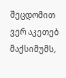შეცდომით ვერ აკეთებ მაქსიმუმს,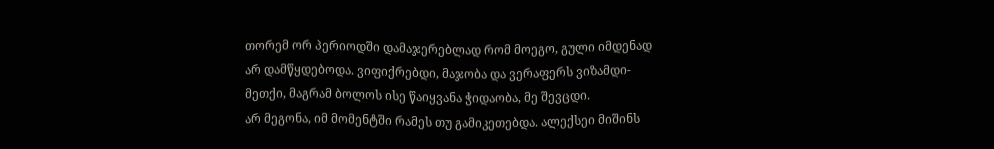თორემ ორ პერიოდში დამაჯერებლად რომ მოეგო, გული იმდენად არ დამწყდებოდა. ვიფიქრებდი, მაჯობა და ვერაფერს ვიზამდი-მეთქი, მაგრამ ბოლოს ისე წაიყვანა ჭიდაობა, მე შევცდი.
არ მეგონა, იმ მომენტში რამეს თუ გამიკეთებდა. ალექსეი მიშინს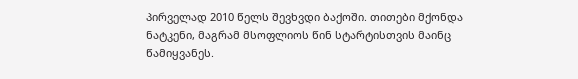პირველად 2010 წელს შევხვდი ბაქოში. თითები მქონდა ნატკენი, მაგრამ მსოფლიოს წინ სტარტისთვის მაინც წამიყვანეს.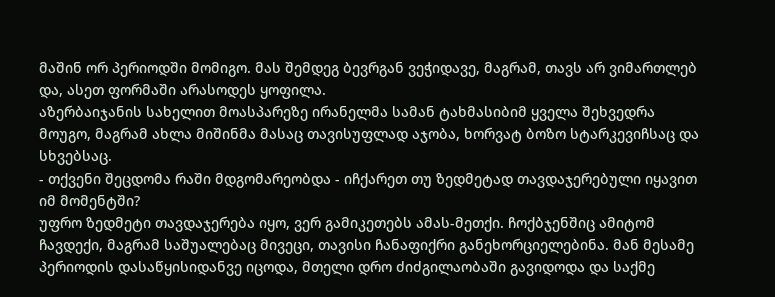მაშინ ორ პერიოდში მომიგო. მას შემდეგ ბევრგან ვეჭიდავე, მაგრამ, თავს არ ვიმართლებ და, ასეთ ფორმაში არასოდეს ყოფილა.
აზერბაიჯანის სახელით მოასპარეზე ირანელმა სამან ტახმასიბიმ ყველა შეხვედრა მოუგო, მაგრამ ახლა მიშინმა მასაც თავისუფლად აჯობა, ხორვატ ბოზო სტარკევიჩსაც და სხვებსაც.
- თქვენი შეცდომა რაში მდგომარეობდა - იჩქარეთ თუ ზედმეტად თავდაჯერებული იყავით იმ მომენტში?
უფრო ზედმეტი თავდაჯერება იყო, ვერ გამიკეთებს ამას-მეთქი. ჩოქბჯენშიც ამიტომ ჩავდექი, მაგრამ საშუალებაც მივეცი, თავისი ჩანაფიქრი განეხორციელებინა. მან მესამე პერიოდის დასაწყისიდანვე იცოდა, მთელი დრო ძიძგილაობაში გავიდოდა და საქმე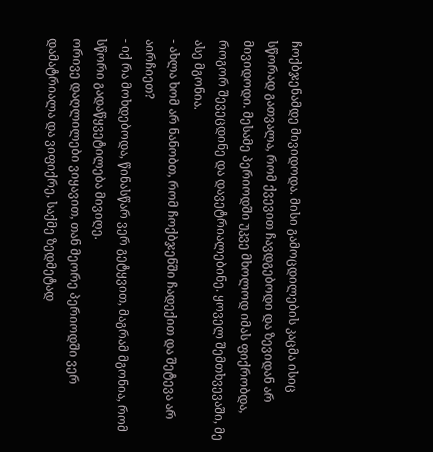ჩოქბჯენამდე მივიდოდა. მისი გამოცდილების კაცმა ისიც სწორად გათვალა, რომ ქვევით ჩავდგებოდი და ზევიდან არ მივიდოდი. მესამე პერიოდში უკვე მხოლოდ იმას ფიქრობდა, როგორ შევეცდინე და დავეტრიალებინე. ყოველ შემთხვევაში, მე ასე მგონია.
- ახლა ხომ არ ნანობთ, რომ ჩოქბჯენში ჩადექით და შეტევა არ აირჩიეთ?
- იქ რა მოხდებოდა, წინასწარ ვერ გეტყვით, მაგრამ მგონია, რომ სწორი გადაწყვეტილება მივიღე.
ორივე დაღლილები ვიყავით, თან მეორე პერიოდში ვერ დამატრიალა და ვიფიქრე, საქმე ზედმეტად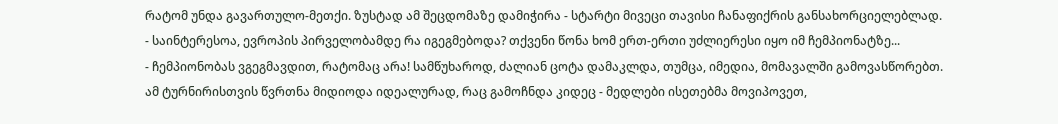რატომ უნდა გავართულო-მეთქი. ზუსტად ამ შეცდომაზე დამიჭირა - სტარტი მივეცი თავისი ჩანაფიქრის განსახორციელებლად.
- საინტერესოა, ევროპის პირველობამდე რა იგეგმებოდა? თქვენი წონა ხომ ერთ-ერთი უძლიერესი იყო იმ ჩემპიონატზე...
- ჩემპიონობას ვგეგმავდით, რატომაც არა! სამწუხაროდ, ძალიან ცოტა დამაკლდა, თუმცა, იმედია, მომავალში გამოვასწორებთ.
ამ ტურნირისთვის წვრთნა მიდიოდა იდეალურად, რაც გამოჩნდა კიდეც - მედლები ისეთებმა მოვიპოვეთ,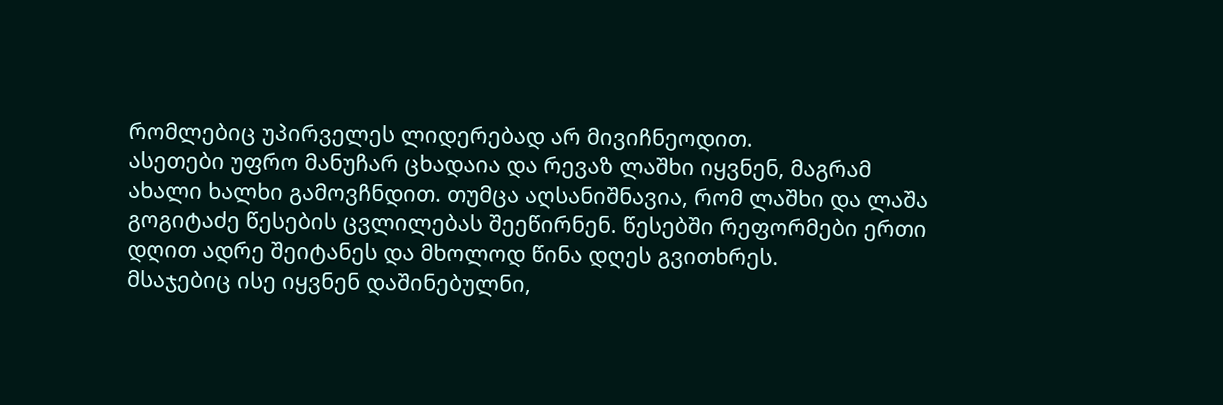რომლებიც უპირველეს ლიდერებად არ მივიჩნეოდით.
ასეთები უფრო მანუჩარ ცხადაია და რევაზ ლაშხი იყვნენ, მაგრამ ახალი ხალხი გამოვჩნდით. თუმცა აღსანიშნავია, რომ ლაშხი და ლაშა გოგიტაძე წესების ცვლილებას შეეწირნენ. წესებში რეფორმები ერთი დღით ადრე შეიტანეს და მხოლოდ წინა დღეს გვითხრეს.
მსაჯებიც ისე იყვნენ დაშინებულნი,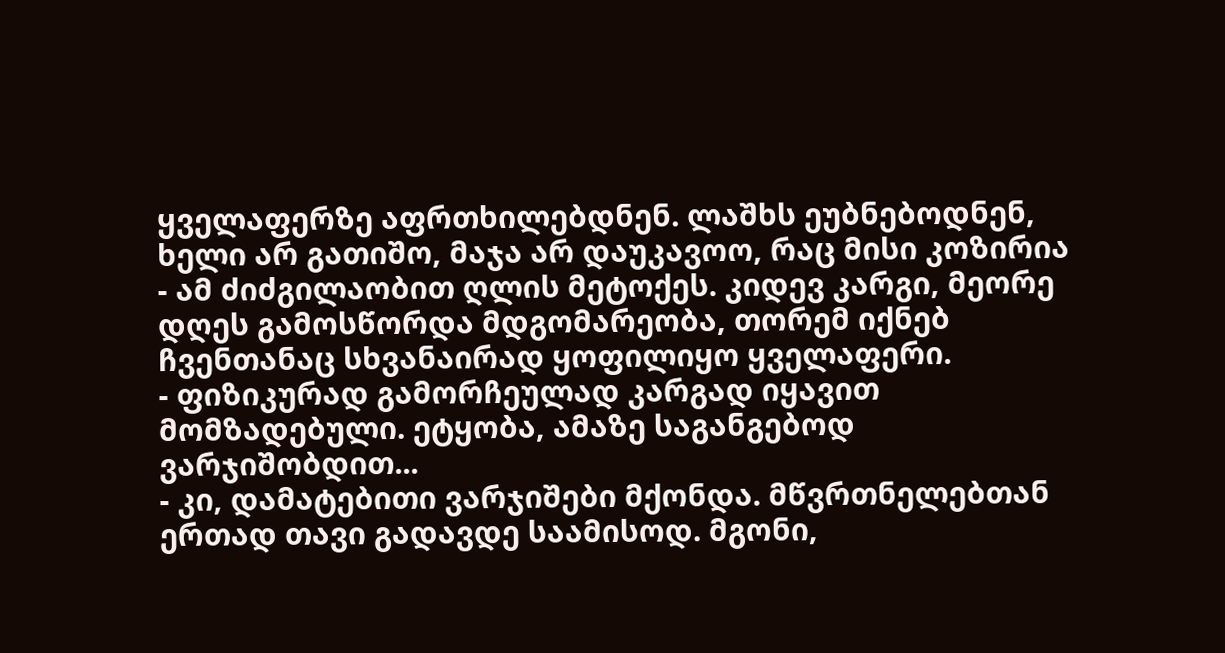ყველაფერზე აფრთხილებდნენ. ლაშხს ეუბნებოდნენ, ხელი არ გათიშო, მაჯა არ დაუკავოო, რაც მისი კოზირია - ამ ძიძგილაობით ღლის მეტოქეს. კიდევ კარგი, მეორე დღეს გამოსწორდა მდგომარეობა, თორემ იქნებ ჩვენთანაც სხვანაირად ყოფილიყო ყველაფერი.
- ფიზიკურად გამორჩეულად კარგად იყავით მომზადებული. ეტყობა, ამაზე საგანგებოდ ვარჯიშობდით...
- კი, დამატებითი ვარჯიშები მქონდა. მწვრთნელებთან ერთად თავი გადავდე საამისოდ. მგონი,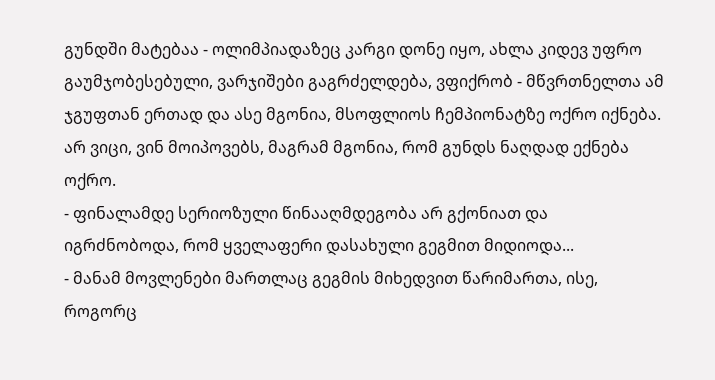გუნდში მატებაა - ოლიმპიადაზეც კარგი დონე იყო, ახლა კიდევ უფრო გაუმჯობესებული, ვარჯიშები გაგრძელდება, ვფიქრობ - მწვრთნელთა ამ ჯგუფთან ერთად და ასე მგონია, მსოფლიოს ჩემპიონატზე ოქრო იქნება.
არ ვიცი, ვინ მოიპოვებს, მაგრამ მგონია, რომ გუნდს ნაღდად ექნება ოქრო.
- ფინალამდე სერიოზული წინააღმდეგობა არ გქონიათ და იგრძნობოდა, რომ ყველაფერი დასახული გეგმით მიდიოდა...
- მანამ მოვლენები მართლაც გეგმის მიხედვით წარიმართა, ისე, როგორც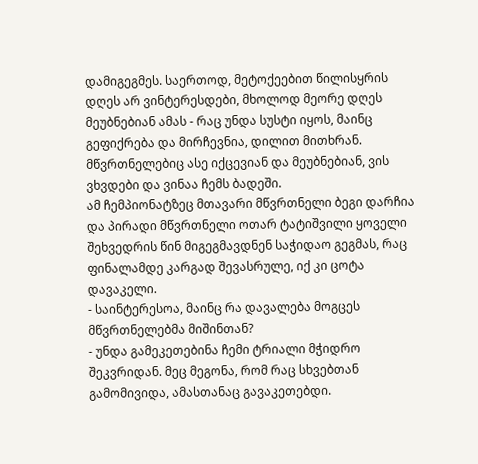დამიგეგმეს. საერთოდ, მეტოქეებით წილისყრის დღეს არ ვინტერესდები, მხოლოდ მეორე დღეს მეუბნებიან ამას - რაც უნდა სუსტი იყოს, მაინც გეფიქრება და მირჩევნია, დილით მითხრან. მწვრთნელებიც ასე იქცევიან და მეუბნებიან, ვის ვხვდები და ვინაა ჩემს ბადეში.
ამ ჩემპიონატზეც მთავარი მწვრთნელი ბეგი დარჩია და პირადი მწვრთნელი ოთარ ტატიშვილი ყოველი შეხვედრის წინ მიგეგმავდნენ საჭიდაო გეგმას, რაც ფინალამდე კარგად შევასრულე, იქ კი ცოტა დავაკელი.
- საინტერესოა, მაინც რა დავალება მოგცეს მწვრთნელებმა მიშინთან?
- უნდა გამეკეთებინა ჩემი ტრიალი მჭიდრო შეკვრიდან. მეც მეგონა, რომ რაც სხვებთან გამომივიდა, ამასთანაც გავაკეთებდი.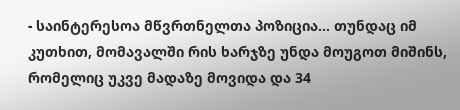- საინტერესოა მწვრთნელთა პოზიცია... თუნდაც იმ კუთხით, მომავალში რის ხარჯზე უნდა მოუგოთ მიშინს, რომელიც უკვე მადაზე მოვიდა და 34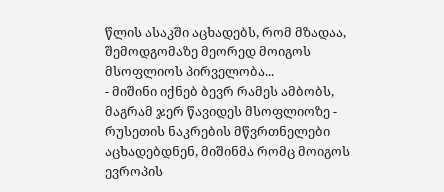წლის ასაკში აცხადებს, რომ მზადაა, შემოდგომაზე მეორედ მოიგოს მსოფლიოს პირველობა...
- მიშინი იქნებ ბევრ რამეს ამბობს, მაგრამ ჯერ წავიდეს მსოფლიოზე - რუსეთის ნაკრების მწვრთნელები აცხადებდნენ, მიშინმა რომც მოიგოს ევროპის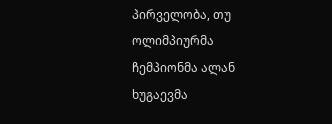პირველობა, თუ ოლიმპიურმა ჩემპიონმა ალან ხუგაევმა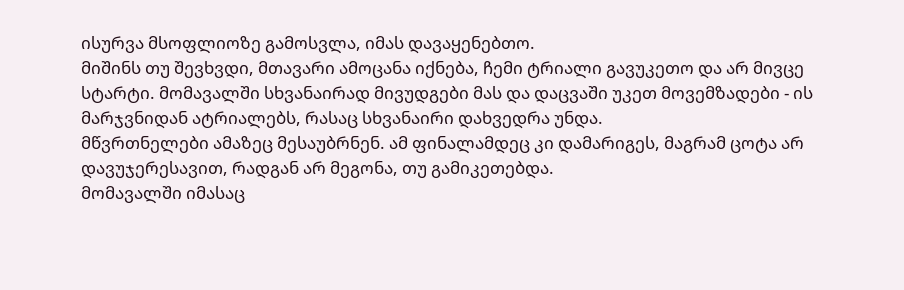ისურვა მსოფლიოზე გამოსვლა, იმას დავაყენებთო.
მიშინს თუ შევხვდი, მთავარი ამოცანა იქნება, ჩემი ტრიალი გავუკეთო და არ მივცე სტარტი. მომავალში სხვანაირად მივუდგები მას და დაცვაში უკეთ მოვემზადები - ის მარჯვნიდან ატრიალებს, რასაც სხვანაირი დახვედრა უნდა.
მწვრთნელები ამაზეც მესაუბრნენ. ამ ფინალამდეც კი დამარიგეს, მაგრამ ცოტა არ დავუჯერესავით, რადგან არ მეგონა, თუ გამიკეთებდა.
მომავალში იმასაც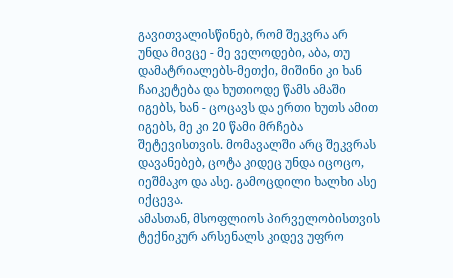გავითვალისწინებ, რომ შეკვრა არ უნდა მივცე - მე ველოდები, აბა, თუ დამატრიალებს-მეთქი, მიშინი კი ხან ჩაიკეტება და ხუთიოდე წამს ამაში იგებს, ხან - ცოცავს და ერთი ხუთს ამით იგებს, მე კი 20 წამი მრჩება შეტევისთვის. მომავალში არც შეკვრას დავანებებ, ცოტა კიდეც უნდა იცოცო, იეშმაკო და ასე. გამოცდილი ხალხი ასე იქცევა.
ამასთან, მსოფლიოს პირველობისთვის ტექნიკურ არსენალს კიდევ უფრო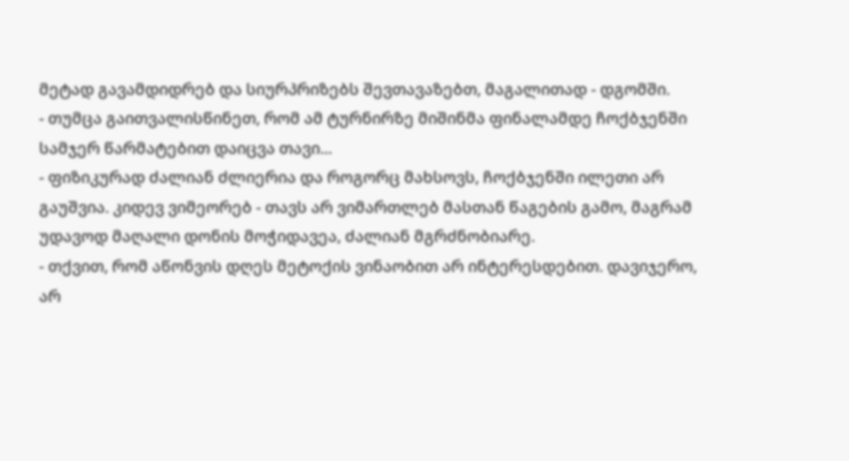მეტად გავამდიდრებ და სიურპრიზებს შევთავაზებთ, მაგალითად - დგომში.
- თუმცა გაითვალისწინეთ, რომ ამ ტურნირზე მიშინმა ფინალამდე ჩოქბჯენში სამჯერ წარმატებით დაიცვა თავი...
- ფიზიკურად ძალიან ძლიერია და როგორც მახსოვს, ჩოქბჯენში ილეთი არ გაუშვია. კიდევ ვიმეორებ - თავს არ ვიმართლებ მასთან წაგების გამო, მაგრამ უდავოდ მაღალი დონის მოჭიდავეა, ძალიან მგრძნობიარე.
- თქვით, რომ აწონვის დღეს მეტოქის ვინაობით არ ინტერესდებით. დავიჯერო, არ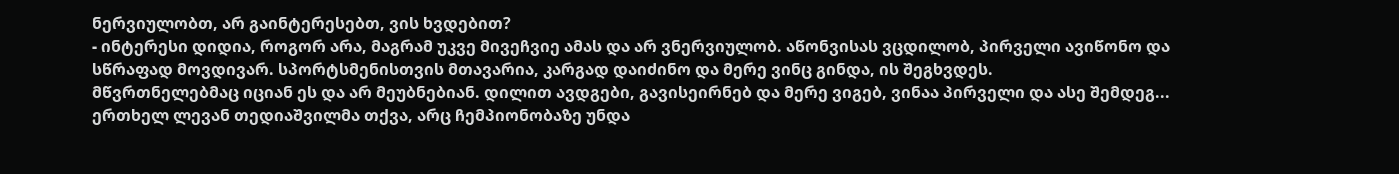ნერვიულობთ, არ გაინტერესებთ, ვის ხვდებით?
- ინტერესი დიდია, როგორ არა, მაგრამ უკვე მივეჩვიე ამას და არ ვნერვიულობ. აწონვისას ვცდილობ, პირველი ავიწონო და სწრაფად მოვდივარ. სპორტსმენისთვის მთავარია, კარგად დაიძინო და მერე ვინც გინდა, ის შეგხვდეს.
მწვრთნელებმაც იციან ეს და არ მეუბნებიან. დილით ავდგები, გავისეირნებ და მერე ვიგებ, ვინაა პირველი და ასე შემდეგ... ერთხელ ლევან თედიაშვილმა თქვა, არც ჩემპიონობაზე უნდა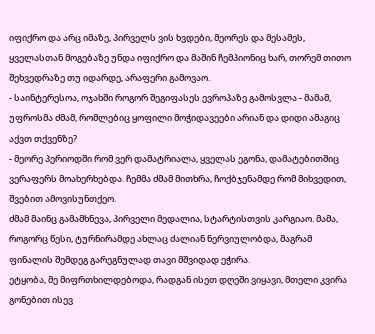იფიქრო და არც იმაზე, პირველს ვის ხვდები, მეორეს და მესამეს, ყველასთან მოგებაზე უნდა იფიქრო და მაშინ ჩემპიონიც ხარ, თორემ თითო შეხვედრაზე თუ იდარდე, არაფერი გამოვაო.
- საინტერესოა, ოჯახში როგორ შეგიფასეს ევროპაზე გამოსვლა - მამამ, უფროსმა ძმამ, რომლებიც ყოფილი მოჭიდავეები არიან და დიდი ამაგიც აქვთ თქვენზე?
- მეორე პერიოდში რომ ვერ დამატრიალა, ყველას ეგონა, დამატებითშიც ვერაფერს მოახერხებდა. ჩემმა ძმამ მითხრა, ჩოქბჯენამდე რომ მიხვედით, შვებით ამოვისუნთქეო.
ძმამ მაინც გამამხნევა, პირველი მედალია, სტარტისთვის კარგიაო. მამა, როგორც წესი, ტურნირამდე ახლაც ძალიან ნერვიულობდა, მაგრამ ფინალის შემდეგ გარეგნულად თავი მშვიდად ეჭირა.
ეტყობა, მე მიფრთხილდებოდა, რადგან ისეთ დღეში ვიყავი, მთელი კვირა გონებით ისევ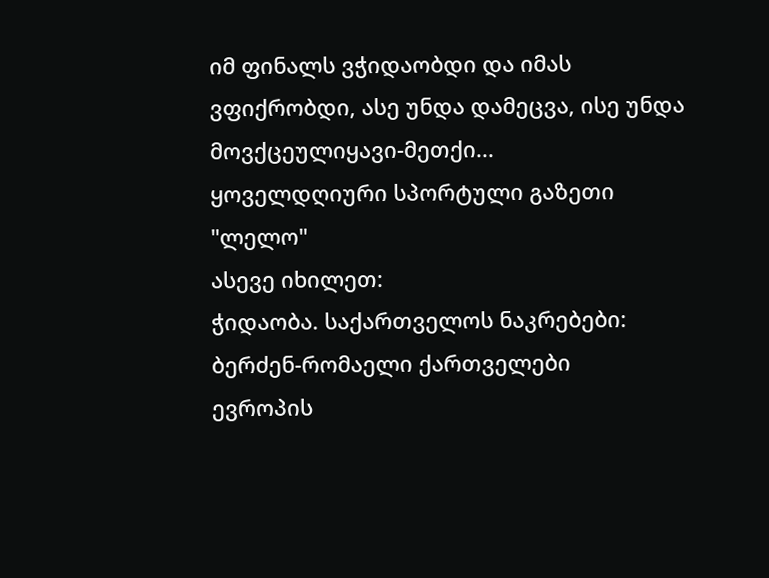იმ ფინალს ვჭიდაობდი და იმას ვფიქრობდი, ასე უნდა დამეცვა, ისე უნდა მოვქცეულიყავი-მეთქი...
ყოველდღიური სპორტული გაზეთი "ლელო"
ასევე იხილეთ:
ჭიდაობა. საქართველოს ნაკრებები: ბერძენ-რომაელი ქართველები
ევროპის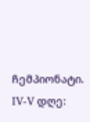ჩემპიონატი. IV-V დღე: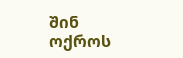შინ ოქროს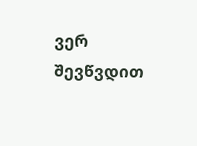ვერ შევწვდით